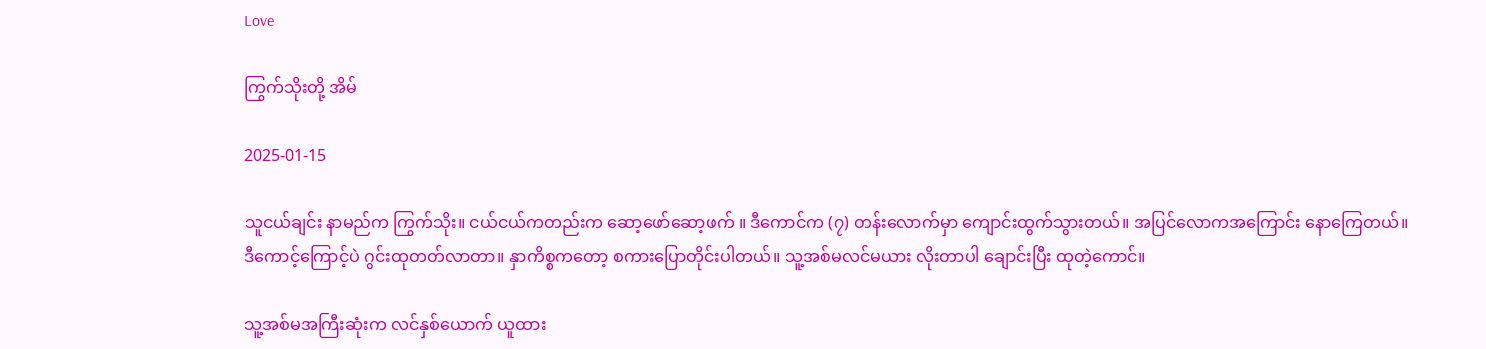Love

ကြွက်သိုးတို့ အိမ်

2025-01-15

သူငယ်ချင်း နာမည်က ကြွက်သိုး။ ငယ်ငယ်ကတည်းက ဆော့ဖော်ဆော့ဖက် ။ ဒီကောင်က (၇) တန်းလောက်မှာ ကျောင်းထွက်သွားတယ်။ အပြင်လောကအကြောင်း နောကြေတယ်။ ဒီကောင့်ကြောင့်ပဲ ဂွင်းထုတတ်လာတာ။ နှာကိစ္စကတော့ စကားပြောတိုင်းပါတယ်။ သူ့အစ်မလင်မယား လိုးတာပါ ချောင်းပြီး ထုတဲ့ကောင်။

သူ့အစ်မအကြီးဆုံးက လင်နှစ်ယောက် ယူထား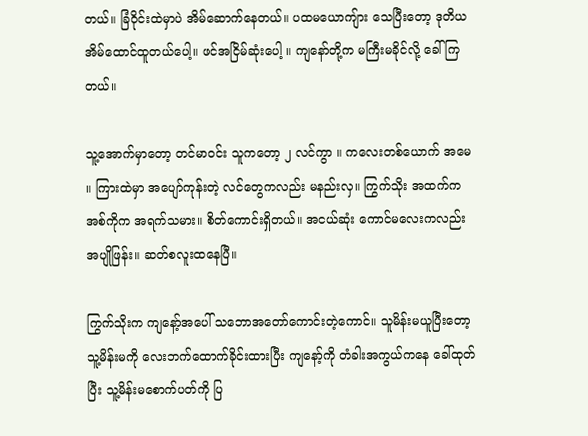တယ်။ ခြံဝိုင်းထဲမှာပဲ အိမ်ဆောက်နေတယ်။ ပထမယောကျ်ား သေပြီးတော့ ဒုတိယအိမ်ထောင်ထူတယ်ပေါ့။ ဖင်အငြိမ်ဆုံးပေါ့ ။ ကျနော်တို့က မကြီးမခိုင်လို့ ခေါ်ကြတယ်။

သူ့အောက်မှာတော့ တင်မာဝင်း သူကတော့ ၂ လင်ကွာ ။ ကလေးတစ်ယောက် အမေ ။ ကြားထဲမှာ အပျော်ကုန်းတဲ့ လင်တွေကလည်း မနည်းလှ။ ကြွက်သိုး အထက်က အစ်ကိုက အရက်သမား။ စိတ်ကောင်းရှိတယ်။ အငယ်ဆုံး ကောင်မလေးကလည်း အပျိုဖြန်း။ ဆတ်စလူးထနေပြီ။

ကြွက်သိုးက ကျနော့်အပေါ် သဘောအတော်ကောင်းတဲ့ကောင်။ သူမိန်းမယူပြီးတော့ သူ့မိန်းမကို လေးဘက်ထောက်ခိုင်းထားပြီး ကျနော့်ကို တံခါးအကွယ်ကနေ ခေါ်ထုတ်ပြီး သူ့မိန်းမစောက်ပတ်ကို ပြ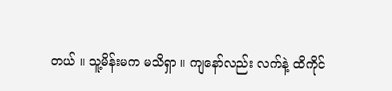တယ် ။ သူ့မိန်းမက မသိရှာ ။ ကျနော်လည်း လက်နဲ့ ထိကိုင်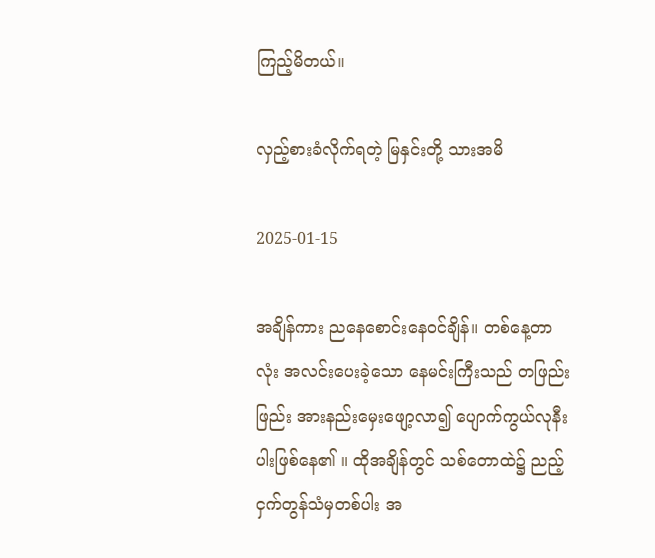ကြည့်မိတယ်။

လှည့်စားခံလိုက်ရတဲ့ မြနှင်းတို့ သားအမိ

2025-01-15

အချိန်ကား ညနေစောင်းနေဝင်ချိန်။ တစ်နေ့တာလုံး အလင်းပေးခဲ့သော နေမင်းကြီးသည် တဖြည်းဖြည်း အားနည်းမှေးဖျော့လာ၍ ပျောက်ကွယ်လုနီးပါးဖြစ်နေ၏ ။ ထိုအချိန်တွင် သစ်တောထဲ၌ ညည့်ငှက်တွန်သံမှတစ်ပါး အ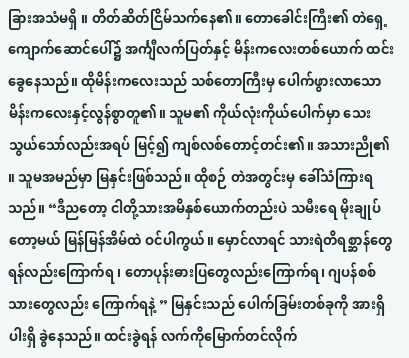ခြားအသံမရှိ ။ တိတ်ဆိတ်ငြိမ်သက်နေ၏။ တောခေါင်းကြီး၏ တဲရှေ့ကျောက်ဆောင်ပေါ်၌ အင်္ကျီလက်ပြတ်နှင့် မိန်းကလေးတစ်ယောက် ထင်းခွေနေသည်။ ထိုမိန်းကလေးသည် သစ်တောကြီးမှ ပေါက်ဖွားလာသော မိန်းကလေးနှင့်လွန်စွာတူ၏။ သူမ၏ ကိုယ်လုံးကိုယ်ပေါက်မှာ သေးသွယ်သော်လည်းအရပ် မြင့်၍ ကျစ်လစ်တောင့်တင်း၏။ အသားညို၏ ။ သူမအမည်မှာ မြနှင်းဖြစ်သည်။ ထိုစဉ် တဲအတွင်းမှ ခေါ်သံကြားရသည်။ “ဒီညတော့ ငါတို့သားအမိနှစ်ယောက်တည်းပဲ သမီးရေ မိုးချုပ်တော့မယ် မြန်မြန်အိမ်ထဲ ဝင်ပါကွယ်။ မှောင်လာရင် သားရဲတိရစ္ဆာန်တွေ ရန်လည်းကြောက်ရ ၊ တောပုန်းဓားပြတွေလည်းကြောက်ရ၊ ဂျပန်စစ်သားတွေလည်း ကြောက်ရနဲ့ ” မြနှင်းသည် ပေါက်ခြမ်းတစ်ခုကို အားရှိပါးရှိ ခွဲနေသည်။ ထင်းခွဲရန် လက်ကိုမြောက်တင်လိုက်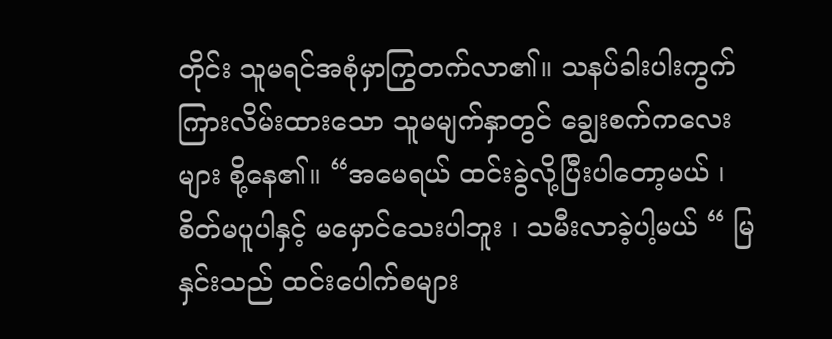တိုင်း သူမရင်အစုံမှာကြွတက်လာ၏။ သနပ်ခါးပါးကွက်ကြားလိမ်းထားသော သူမမျက်နှာတွင် ချွေးစက်ကလေးများ စို့နေ၏။ “အမေရယ် ထင်းခွဲလို့ပြီးပါတော့မယ် ၊ စိတ်မပူပါနှင့် မမှောင်သေးပါဘူး ၊ သမီးလာခဲ့ပါ့မယ် “ မြနှင်းသည် ထင်းပေါက်စများ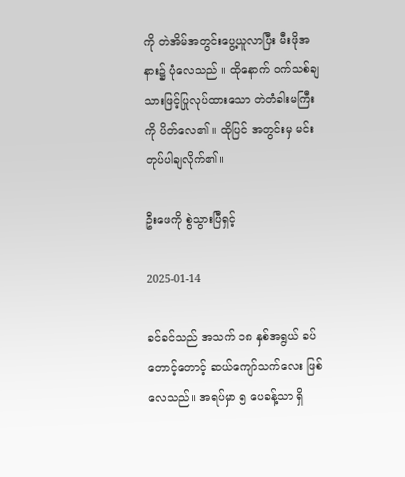ကို တဲအိမ်အတွင်းပွေ့ယူလာပြီး မီးဖိုအနား၌ ပုံလေသည် ။ ထိုနောက် ဝက်သစ်ချသားဖြင့်ပြုလုပ်ထားသော တဲတံခါးမကြီးကို ပိတ်လေ၏ ။ ထိုပြင် အတွင်းမှ မင်းတုပ်ပါချလိုက်၏။

ဦးဖေကို စွဲသွားပြီရှင့်

2025-01-14

ခင်ခင်သည် အသက် ၁၈ နှစ်အရွယ် ခပ်တောင့်တောင့် ဆယ်ကျော်သက်လေး ဖြစ်လေသည်။ အရပ်မှာ ၅ ပေခန့်သာ ရှိ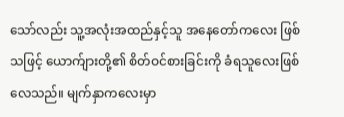သော်လည်း သူ့အလုံးအထည်နှင့်သူ အနေတော်ကလေး ဖြစ်သဖြင့် ယောက်ျားတို့၏ စိတ်ဝင်စားခြင်းကို ခံရသူလေးဖြစ်လေသည်။ မျက်နှာကလေးမှာ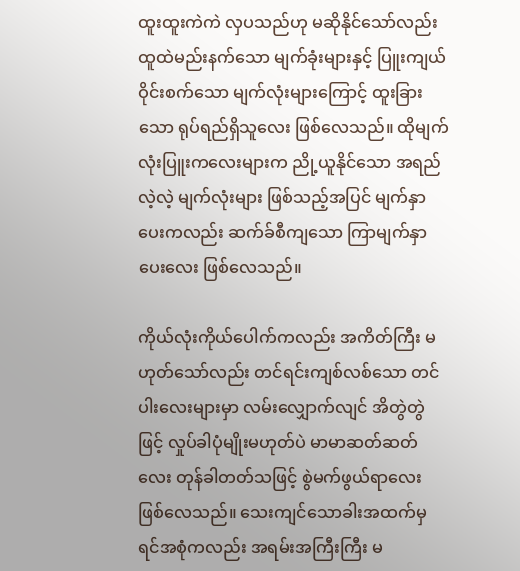ထူးထူးကဲကဲ လှပသည်ဟု မဆိုနိုင်သော်လည်း ထူထဲမည်းနက်သော မျက်ခုံးများနှင့် ပြူးကျယ်ဝိုင်းစက်သော မျက်လုံးများကြောင့် ထူးခြားသော ရုပ်ရည်ရှိသူလေး ဖြစ်လေသည်။ ထိုမျက်လုံးပြူးကလေးများက ညို့ယူနိုင်သော အရည်လဲ့လဲ့ မျက်လုံးများ ဖြစ်သည့်အပြင် မျက်နှာပေးကလည်း ဆက်ခ်စီကျသော ကြာမျက်နှာပေးလေး ဖြစ်လေသည်။

ကိုယ်လုံးကိုယ်ပေါက်ကလည်း အကိတ်ကြီး မဟုတ်သော်လည်း တင်ရင်းကျစ်လစ်သော တင်ပါးလေးများမှာ လမ်းလျှောက်လျင် အိတွဲတွဲဖြင့် လှုပ်ခါပုံမျိုးမဟုတ်ပဲ မာမာဆတ်ဆတ်လေး တုန်ခါတတ်သဖြင့် စွဲမက်ဖွယ်ရာလေး ဖြစ်လေသည်။ သေးကျင်သောခါးအထက်မှ ရင်အစုံကလည်း အရမ်းအကြီးကြီး မ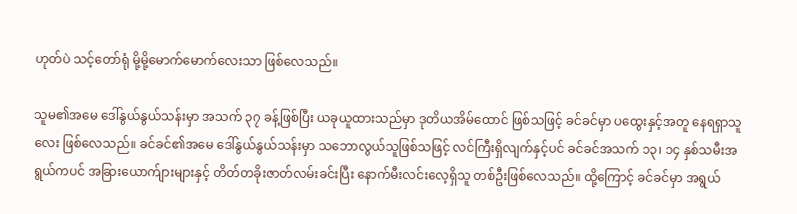ဟုတ်ပဲ သင့်တော်ရုံ မို့မို့မောက်မောက်လေးသာ ဖြစ်လေသည်။

သူမ၏အမေ ဒေါ်နွယ်နွယ်သန်းမှာ အသက် ၃၇ ခန့်ဖြစ်ပြီး ယခုယူထားသည်မှာ ဒုတိယအိမ်ထောင် ဖြစ်သဖြင့် ခင်ခင်မှာ ပထွေးနှင့်အတူ နေရရှာသူလေး ဖြစ်လေသည်။ ခင်ခင်၏အမေ ဒေါ်နွယ်နွယ်သန်းမှာ သဘောလွယ်သူဖြစ်သဖြင့် လင်ကြီးရှိလျက်နှင့်ပင် ခင်ခင်အသက် ၁၃၊ ၁၄ နှစ်သမီးအရွယ်ကပင် အခြားယောက်ျားများနှင့် တိတ်တခိုးဇာတ်လမ်းခင်းပြီး နောက်မီးလင်းလေ့ရှိသူ တစ်ဦးဖြစ်လေသည်။ ထို့ကြောင့် ခင်ခင်မှာ အရွယ်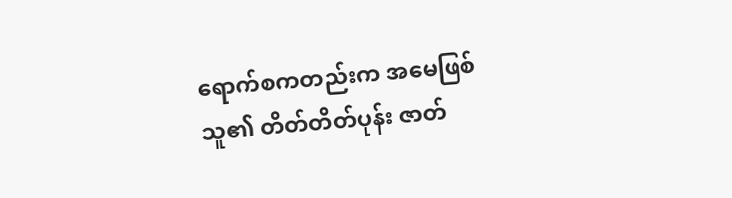ရောက်စကတည်းက အမေဖြစ်သူ၏ တိတ်တိတ်ပုန်း ဇာတ်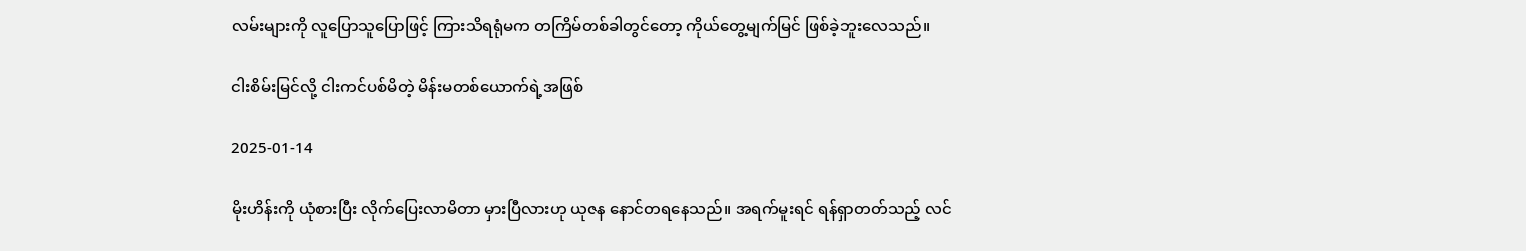လမ်းများကို လူပြောသူပြောဖြင့် ကြားသိရရုံမက တကြိမ်တစ်ခါတွင်တော့ ကိုယ်တွေ့မျက်မြင် ဖြစ်ခဲ့ဘူးလေသည်။

ငါးစိမ်းမြင်လို့ ငါးကင်ပစ်မိတဲ့ မိန်းမတစ်ယောက်ရဲ့အဖြစ်

2025-01-14

မိုးဟိန်းကို ယုံစားပြီး လိုက်ပြေးလာမိတာ မှားပြီလားဟု ယုဇန နောင်တရနေသည်။ အရက်မူးရင် ရန်ရှာတတ်သည့် လင်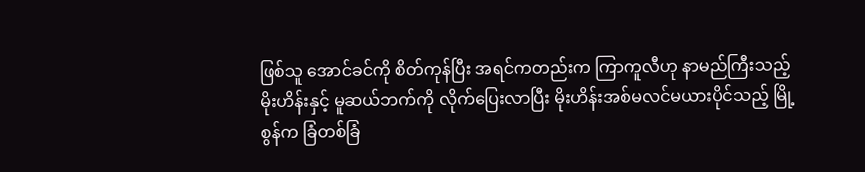ဖြစ်သူ အောင်ခင်ကို စိတ်ကုန်ပြီး အရင်ကတည်းက ကြာကူလီဟု နာမည်ကြီးသည့် မိုးဟိန်းနှင့် မူဆယ်ဘက်ကို လိုက်ပြေးလာပြီး မိုးဟိန်းအစ်မလင်မယားပိုင်သည့် မြို့စွန်က ခြံတစ်ခြံ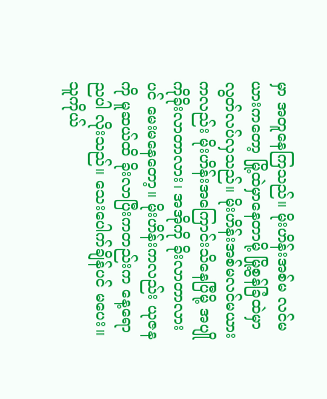မှာ အတူနေကြသည်။ မိုးဟိန်းအစ်မ လင်မယားကတော့ မြို့ထဲမှာနေတာမို့ မြို့စွန်ခြံထဲမှာ လွတ်လပ်လှသည်။ မိုးဟိန်းအစ်မလင်မယားကလည်း မိုးဟိန်းအကြောင်းသိနေပြီမို့ အပျိုကိုခိုးလာတာလား၊ အအိုကို ခိုးလာတာလားပင် မေးမနေတော့။ မိုးဟိန်းကလည်း ယုဇနကို မူဆယ်ထိ ခိုးလာပြီးကတည်းက နေ့ရောညပါ လိုးသည်။ သေးပေါက်ချိန်ပင် မပေး။ သူကိုယ်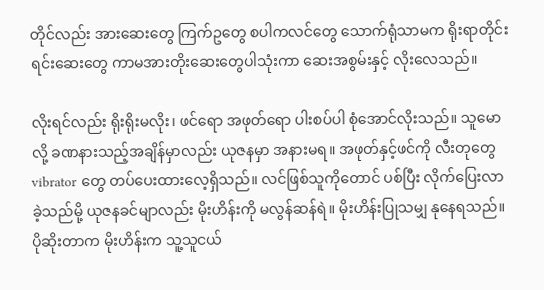တိုင်လည်း အားဆေးတွေ ကြက်ဥတွေ စပါကလင်တွေ သောက်ရုံသာမက ရိုးရာတိုင်းရင်းဆေးတွေ ကာမအားတိုးဆေးတွေပါသုံးကာ ဆေးအစွမ်းနှင့် လိုးလေသည်။

လိုးရင်လည်း ရိုးရိုးမလိုး၊ ဖင်ရော အဖုတ်ရော ပါးစပ်ပါ စုံအောင်လိုးသည်။ သူမောလို့ ခဏနားသည့်အချိန်မှာလည်း ယုဇနမှာ အနားမရ။ အဖုတ်နှင့်ဖင်ကို လီးတုတွေ vibrator တွေ တပ်ပေးထားလေ့ရှိသည်။ လင်ဖြစ်သူကိုတောင် ပစ်ပြီး လိုက်ပြေးလာခဲ့သည်မို့ ယုဇနခင်မျာလည်း မိုးဟိန်းကို မလွန်ဆန်ရဲ။ မိုးဟိန်းပြုသမျှ နုနေရသည်။ ပိုဆိုးတာက မိုးဟိန်းက သူ့သူငယ်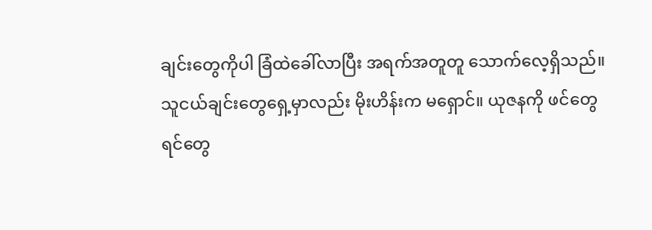ချင်းတွေကိုပါ ခြံထဲခေါ်လာပြီး အရက်အတူတူ သောက်လေ့ရှိသည်။ သူငယ်ချင်းတွေရှေ့မှာလည်း မိုးဟိန်းက မရှောင်။ ယုဇနကို ဖင်တွေ ရင်တွေ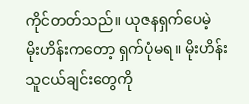ကိုင်တတ်သည်။ ယုဇနရှက်ပေမဲ့ မိုးဟိန်းကတော့ ရှက်ပုံမရ။ မိုးဟိန်းသူငယ်ချင်းတွေကို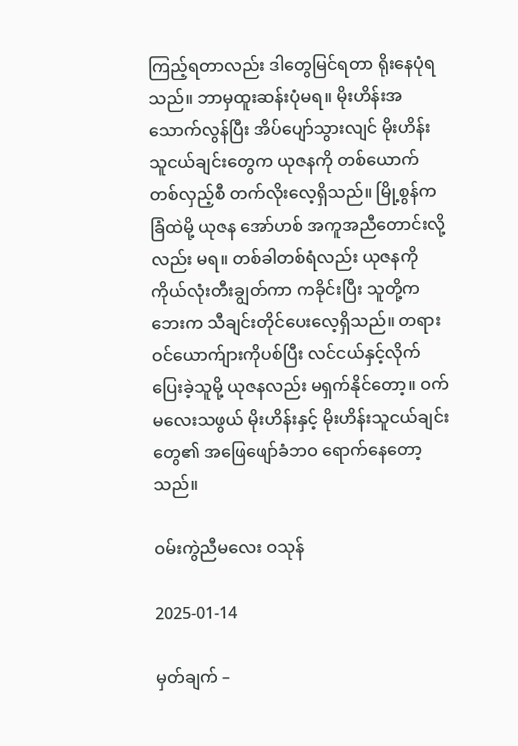ကြည့်ရတာလည်း ဒါတွေမြင်ရတာ ရိုးနေပုံရသည်။ ဘာမှထူးဆန်းပုံမရ။ မိုးဟိန်းအသောက်လွန်ပြီး အိပ်ပျော်သွားလျင် မိုးဟိန်းသူငယ်ချင်းတွေက ယုဇနကို တစ်ယောက်တစ်လှည့်စီ တက်လိုးလေ့ရှိသည်။ မြို့စွန်ကခြံထဲမို့ ယုဇန အော်ဟစ် အကူအညီတောင်းလို့လည်း မရ။ တစ်ခါတစ်ရံလည်း ယုဇနကို ကိုယ်လုံးတီးချွတ်ကာ ကခိုင်းပြီး သူတို့ကဘေးက သီချင်းတိုင်ပေးလေ့ရှိသည်။ တရားဝင်ယောက်ျားကိုပစ်ပြီး လင်ငယ်နှင့်လိုက်ပြေးခဲ့သူမို့ ယုဇနလည်း မရှက်နိုင်တော့။ ဝက်မလေးသဖွယ် မိုးဟိန်းနှင့် မိုးဟိန်းသူငယ်ချင်းတွေ၏ အဖြေဖျော်ခံဘဝ ရောက်နေတော့သည်။

ဝမ်းကွဲညီမလေး ဝသုန်

2025-01-14

မှတ်ချက် –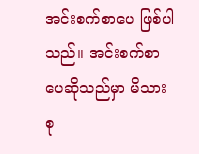အင်းစက်စာပေ ဖြစ်ပါသည်။ အင်းစက်စာပေဆိုသည်မှာ မိသားစု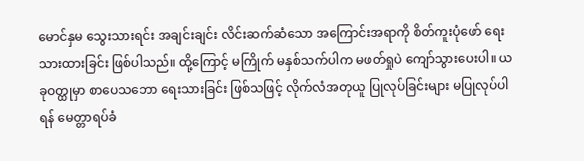မောင်နှမ သွေးသားရင်း အချင်းချင်း လိင်းဆက်ဆံသော အကြောင်းအရာကို စိတ်ကူးပုံဖော် ရေးသားထားခြင်း ဖြစ်ပါသည်။ ထို့ကြောင့် မကြိုက် မနှစ်သက်ပါက မဖတ်ရှုပဲ ကျော်သွားပေးပါ။ ယခုဝတ္ထုမှာ စာပေသဘော ရေးသားခြင်း ဖြစ်သဖြင့် လိုက်လံအတုယူ ပြုလုပ်ခြင်းများ မပြုလုပ်ပါရန် မေတ္တာရပ်ခံ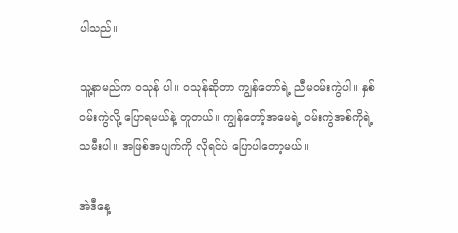ပါသည်။

သူ့နာမည်က ဝသုန် ပါ။ ဝသုန်ဆိုတာ ကျွန်တော်ရဲ့ ညီမဝမ်းကွဲပါ။ နှစ်၀မ်းကွဲလို့ ပြောရမယ်နဲ့ တူတယ်။ ကျွန်တော့်အမေရဲ့ ဝမ်းကွဲအစ်ကိုရဲ့ သမီးပါ။ အဖြစ်အပျက်ကို လိုရင်ပဲ ပြောပါတော့မယ်။

အဲဒီနေ့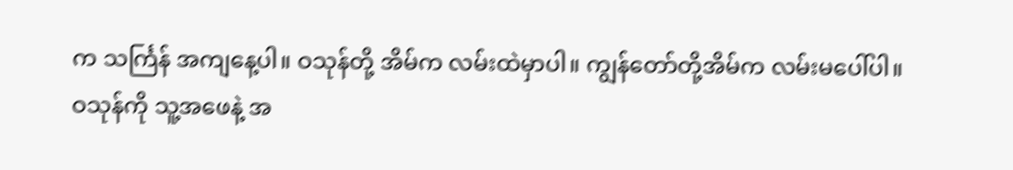က သင်္ကြန် အကျနေ့ပါ။ ဝသုန်တို့ အိမ်က လမ်းထဲမှာပါ။ ကျွန်တော်တို့အိမ်က လမ်းမပေါ်ပါ။ ဝသုန်ကို သူ့အဖေနဲ့ အ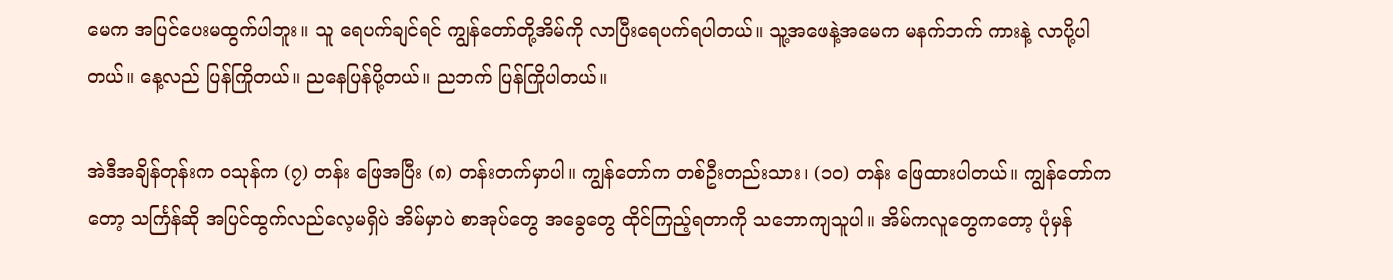မေက အပြင်ပေးမထွက်ပါဘူး။ သူ ရေပက်ချင်ရင် ကျွန်တော်တို့အိမ်ကို လာပြီးရေပက်ရပါတယ်။ သူ့အဖေနဲ့အမေက မနက်ဘက် ကားနဲ့ လာပို့ပါတယ်။ နေ့လည် ပြန်ကြိုတယ်။ ညနေပြန်ပို့တယ်။ ညဘက် ပြန်ကြိုပါတယ်။

အဲဒီအချိန်တုန်းက ဝသုန်က (၇) တန်း ဖြေအပြီး (၈) တန်းတက်မှာပါ။ ကျွန်တော်က တစ်ဦးတည်းသား၊ (၁၀) တန်း ဖြေထားပါတယ်။ ကျွန်တော်ကတော့ သင်္ကြန်ဆို အပြင်ထွက်လည်လေ့မရှိပဲ အိမ်မှာပဲ စာအုပ်တွေ အခွေတွေ ထိုင်ကြည့်ရတာကို သဘောကျသူပါ။ အိမ်ကလူတွေကတော့ ပုံမှန်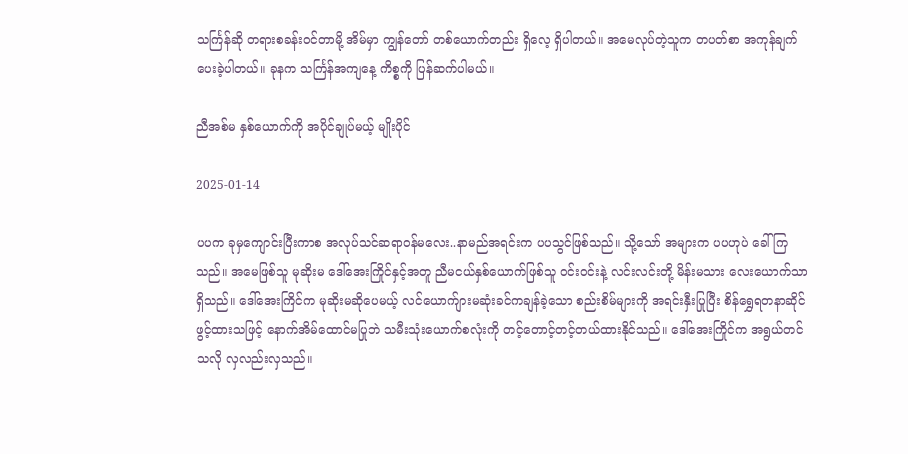သင်္ကြန်ဆို တရားစခန်းဝင်တာမို့ အိမ်မှာ ကျွန်တော် တစ်ယောက်တည်း ရှိလေ့ ရှိပါတယ်။ အမေလုပ်တဲ့သူက တပတ်စာ အကုန်ချက်ပေးခဲ့ပါတယ်။ ခုနက သင်္ကြန်အကျနေ့ ကိစ္စကို ပြန်ဆက်ပါမယ်။

ညီအစ်မ နှစ်ယောက်ကို အပိုင်ချုပ်မယ့် မျိုးပိုင်

2025-01-14

ပပက ခုမှကျောင်းပြီးကာစ အလုပ်သင်ဆရာဝန်မလေး..နာမည်အရင်းက ပပသွင်ဖြစ်သည်။ သို့သော် အများက ပပဟုပဲ ခေါ်ကြသည်။ အမေဖြစ်သူ မုဆိုးမ ဒေါ်အေးကြိုင်နှင့်အတူ ညီမငယ်နှစ်ယောက်ဖြစ်သူ ဝင်းဝင်းနဲ့ လင်းလင်းတို့ မိန်းမသား လေးယောက်သာရှိသည်။ ဒေါ်အေးကြိင်က မုဆိုးမဆိုပေမယ့် လင်ယောက်ျားမဆုံးခင်ကချန်ခဲ့သော စည်းစိမ်များကို အရင်းနှီးပြုပြီး စိန်ရွှေရတနာဆိုင်ဖွင့်ထားသဖြင့် နောက်အိမ်ထောင်မပြုဘဲ သမီးသုံးယောက်စလုံးကို တင့်တောင့်တင့်တယ်ထားနိုင်သည်။ ဒေါ်အေးကြိုင်က အရွယ်တင်သလို လှလည်းလှသည်။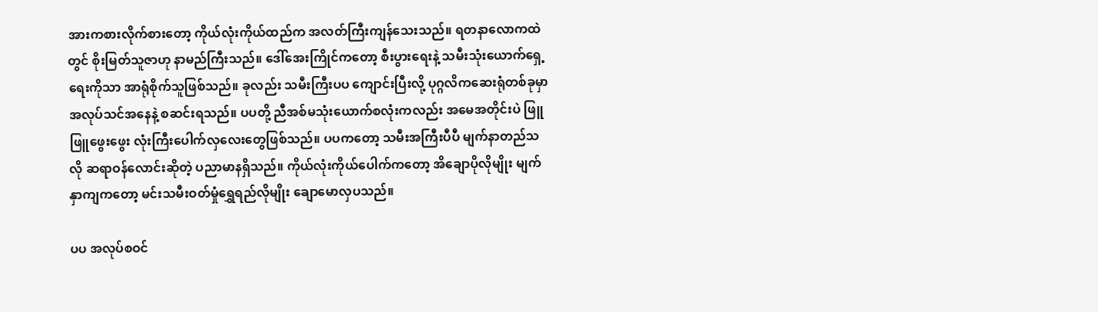အားကစားလိုက်စားတော့ ကိုယ်လုံးကိုယ်ထည်က အလတ်ကြီးကျန်သေးသည်။ ရတနာလောကထဲတွင် စိုးမြတ်သူဇာဟု နာမည်ကြီးသည်။ ဒေါ်အေးကြိုင်ကတော့ စီးပွားရေးနဲ့ သမီးသုံးယောက်ရှေ့ရေးကိုသာ အာရုံစိုက်သူဖြစ်သည်။ ခုလည်း သမီးကြီးပပ ကျောင်းပြီးလို့ ပုဂ္ဂလိကဆေးရုံတစ်ခုမှာ အလုပ်သင်အနေနဲ့ စဆင်းရသည်။ ပပတို့ ညီအစ်မသုံးယောက်စလုံးကလည်း အမေအတိုင်းပဲ ဖြူဖြူဖွေးဖွေး လုံးကြီးပေါက်လှလေးတွေဖြစ်သည်။ ပပကတော့ သမီးအကြီးပီပီ မျက်နာတည်သလို ဆရာဝန်လောင်းဆိုတဲ့ ပညာမာနရှိသည်။ ကိုယ်လုံးကိုယ်ပေါက်ကတော့ အိချောပိုလိုမျိုး မျက်နှာကျကတော့ မင်းသမီးဝတ်မှုံရွှေရည်လိုမျိုး ချောမောလှပသည်။

ပပ အလုပ်စဝင်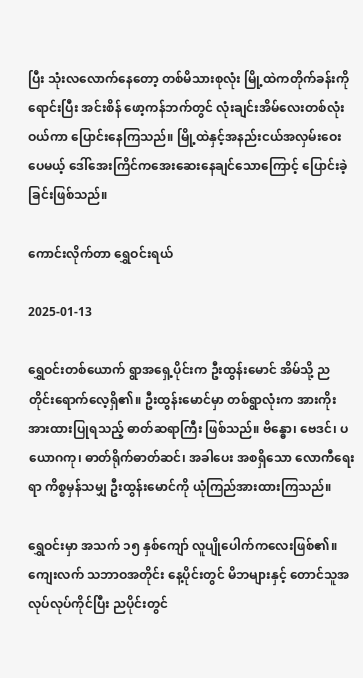ပြီး သုံးလလောက်နေတော့ တစ်မိသားစုလုံး မြို့ထဲကတိုက်ခန်းကိုရောင်းပြီး အင်းစိန် ဖော့ကန်ဘက်တွင် လုံးချင်းအိမ်လေးတစ်လုံးဝယ်ကာ ပြောင်းနေကြသည်။ မြို့ထဲနှင့်အနည်းငယ်အလှမ်းဝေးပေမယ့် ဒေါ်အေးကြိင်ကအေးဆေးနေချင်သောကြောင့် ပြောင်းခဲ့ခြင်းဖြစ်သည်။

ကောင်းလိုက်တာ ရွှေဝင်းရယ်

2025-01-13

ရွှေဝင်းတစ်ယောက် ရွာအရှေ့ပိုင်းက ဦးထွန်းမောင် အိမ်သို့ ညတိုင်းရောက်လေ့ရှိ၏။ ဦးထွန်းမောင်မှာ တစ်ရွာလုံးက အားကိုးအားထားပြုရသည့် ဓာတ်ဆရာကြီး ဖြစ်သည်။ ဗိန္ဓော၊ ဗေဒင်၊ ပယောဂကု၊ ဓာတ်ရိုက်ဓာတ်ဆင်၊ အခါပေး အစရှိသော လောကီရေးရာ ကိစ္စမှန်သမျှ ဦးထွန်းမောင်ကို ယုံကြည်အားထားကြသည်။

ရွှေဝင်းမှာ အသက် ၁၅ နှစ်ကျော် လူပျိုပေါက်ကလေးဖြစ်၏။ ကျေးလက် သဘာဝအတိုင်း နေ့ပိုင်းတွင် မိဘများနှင့် တောင်သူအလုပ်လုပ်ကိုင်ပြီး ညပိုင်းတွင်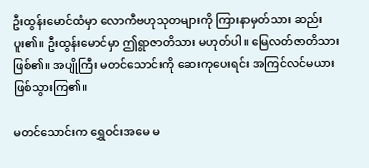ဦးထွန်းမောင်ထံမှာ လောကီဗဟုသုတများကို ကြားနာမှတ်သား ဆည်းပူး၏။ ဦးထွန်းမောင်မှာ ဤရွာဇာတိသား မဟုတ်ပါ။ မြေလတ်ဇာတိသား ဖြစ်၏။ အပျိုကြီး မတင်သောင်းကို ဆေးကုပေးရင်း အကြင်လင်မယား ဖြစ်သွားကြ၏။

မတင်သောင်းက ရွှေဝင်းအမေ မ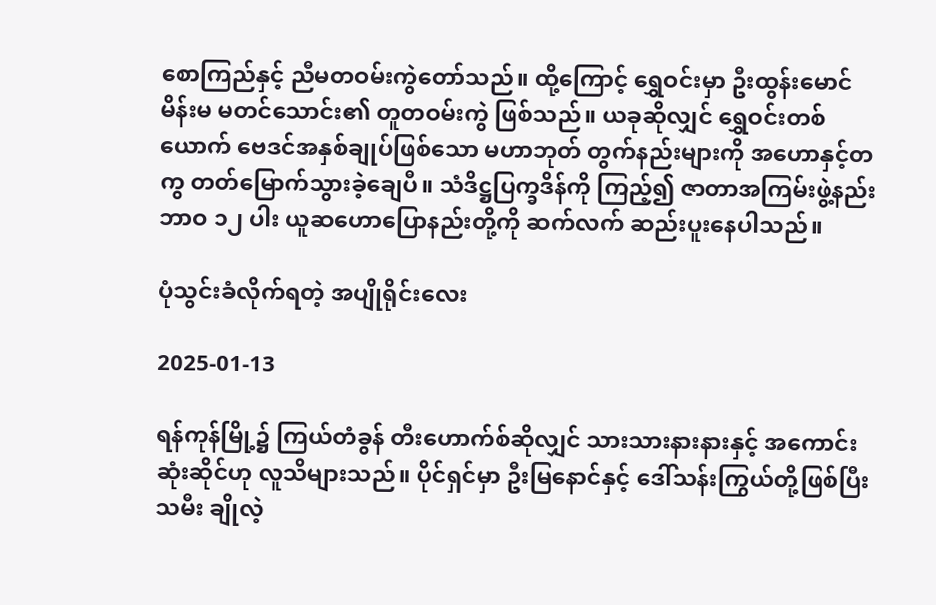စောကြည်နှင့် ညီမတဝမ်းကွဲတော်သည်။ ထို့ကြောင့် ရွှေဝင်းမှာ ဦးထွန်းမောင်မိန်းမ မတင်သောင်း၏ တူတဝမ်းကွဲ ဖြစ်သည်။ ယခုဆိုလျှင် ရွှေဝင်းတစ်ယောက် ဗေဒင်အနှစ်ချုပ်ဖြစ်သော မဟာဘုတ် တွက်နည်းများကို အဟောနှင့်တကွ တတ်မြောက်သွားခဲ့ချေပီ။ သံဒိဋ္ဌပြက္ခဒိန်ကို ကြည့်၍ ဇာတာအကြမ်းဖွဲ့နည်း ဘာဝ ၁၂ ပါး ယူဆဟောပြောနည်းတို့ကို ဆက်လက် ဆည်းပူးနေပါသည်။

ပုံသွင်းခံလိုက်ရတဲ့ အပျိုရိုင်းလေး

2025-01-13

ရန်ကုန်မြို့၌ ကြယ်တံခွန် တီးဟောက်စ်ဆိုလျှင် သားသားနားနားနှင့် အကောင်းဆုံးဆိုင်ဟု လူသိများသည်။ ပိုင်ရှင်မှာ ဦးမြနောင်နှင့် ဒေါ်သန်းကြွယ်တို့ဖြစ်ပြီး သမီး ချိုလဲ့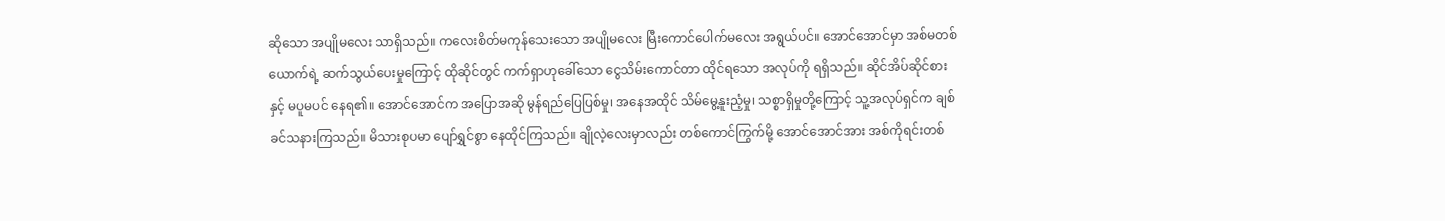ဆိုသော အပျိုမလေး သာရှိသည်။ ကလေးစိတ်မကုန်သေးသော အပျိုမလေး မြီးကောင်ပေါက်မလေး အရွယ်ပင်။ အောင်အောင်မှာ အစ်မတစ်ယောက်ရဲ့ ဆက်သွယ်ပေးမှုကြောင့် ထိုဆိုင်တွင် ကက်ရှာဟုခေါ်သော ငွေသိမ်းကောင်တာ ထိုင်ရသော အလုပ်ကို ရရှိသည်။ ဆိုင်အိပ်ဆိုင်စားနှင့် မပူမပင် နေရ၏။ အောင်အောင်က အပြောအဆို မွန်ရည်ပြေပြစ်မှု၊ အနေအထိုင် သိမ်မွေ့နူးညံ့မှု၊ သစ္စာရှိမှုတို့ကြောင့် သူ့အလုပ်ရှင်က ချစ်ခင်သနားကြသည်။ မိသားစုပမာ ပျော်ရွှင်စွာ နေထိုင်ကြသည်။ ချိုလဲ့လေးမှာလည်း တစ်ကောင်ကြွက်မို့ အောင်အောင်အား အစ်ကိုရင်းတစ်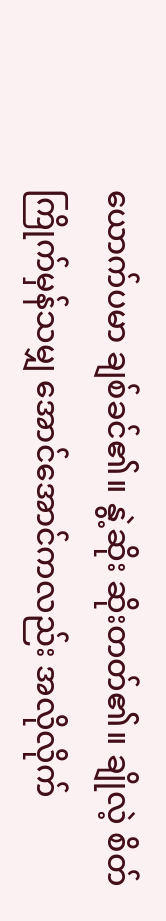ယောက်ပမာ ချစ်ခင်၏။ နွဲ့ဆိုး ဆိုးတတ်၏။ ချိုလဲ့ စိတ်ကြိုက်မှန်သမျှ အောင်အောင်ကလည်း အလိုလိုက်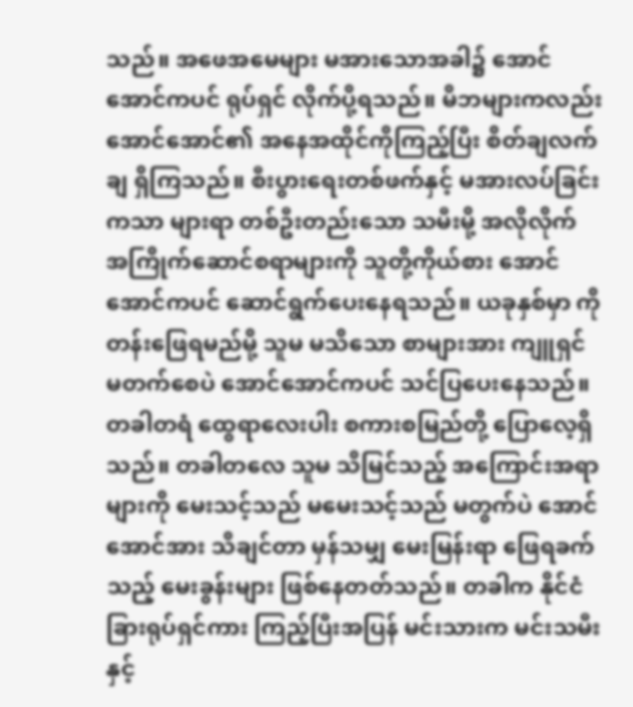သည်။ အဖေအမေများ မအားသောအခါ၌ အောင်အောင်ကပင် ရုပ်ရှင် လိုက်ပို့ရသည်။ မိဘများကလည်း အောင်အောင်၏ အနေအထိုင်ကိုကြည့်ပြီး စိတ်ချလက်ချ ရှိကြသည်။ စီးပွားရေးတစ်ဖက်နှင့် မအားလပ်ခြင်းကသာ များရာ တစ်ဦးတည်းသော သမီးမို့ အလိုလိုက် အကြိုက်ဆောင်စရာများကို သူတို့ကိုယ်စား အောင်အောင်ကပင် ဆောင်ရွက်ပေးနေရသည်။ ယခုနှစ်မှာ ကိုတန်းဖြေရမည်မို့ သူမ မသိသော စာများအား ကျူရှင် မတက်စေပဲ အောင်အောင်ကပင် သင်ပြပေးနေသည်။ တခါတရံ ထွေရာလေးပါး စကားစမြည်တို့ ပြောလေ့ရှိသည်။ တခါတလေ သူမ သိမြင်သည့် အကြောင်းအရာများကို မေးသင့်သည် မမေးသင့်သည် မတွက်ပဲ အောင်အောင်အား သိချင်တာ မှန်သမျှ မေးမြန်းရာ ဖြေရခက်သည့် မေးခွန်းများ ဖြစ်နေတတ်သည်။ တခါက နိုင်ငံခြားရုပ်ရှင်ကား ကြည့်ပြီးအပြန် မင်းသားက မင်းသမီးနှင့်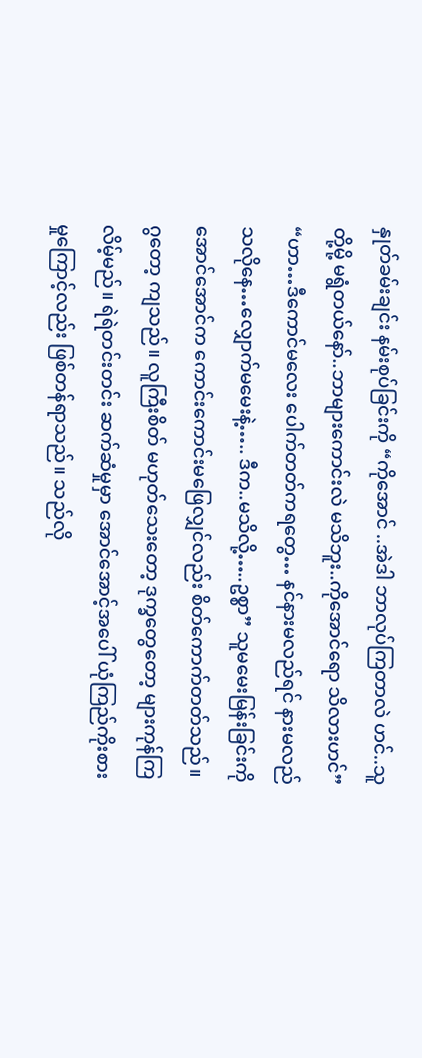နှုတ်ခမ်းချင်း နမ်းစုပ်ခြင်းကို “ကိုအောင် ..အဲဒါ ဘာလုပ်ကြတာလဲ ဟင်..သူတို့မို့ မရွံတယ်နော်..ဘာများကောင်းလဲ မသိဘူး..ကိုအောင်ရော သိလားဟင်” “ဟာ…ဒီကောင်မလေး ပေါက်တတ်ကရတွေ… နင်နားမလည်ရင် နားမလည်သလိုနေ…လျှောက်မမေးနဲ့….. ဒီက..မသိလို့…..ဥစ္စာ” သူမမေးမြန်းခြင်းကို အောင်အောင်က ကောင်းကောင်းမဖြေလျှင်လည်း စိတ်ကောက်တတ်သည်။ ဂွတော့ ကျသည်။ လူကြီးစိတ် မဟုတ်သေးတော့ ဒုက္ခတွေတော့ များကုန်ကြလိမ့်မည်။ ရဲရဲတင်းတင်း ဆက်ဆံမှုမှာ အောင်အောင့်အပေါ် ယုံကြည်ကိုးစားမှုကြောင့်လည်း ဖြစ်တန်ရာသည်။ သည်လို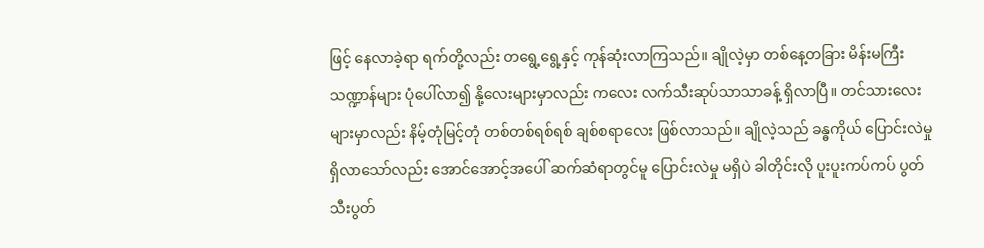ဖြင့် နေလာခဲ့ရာ ရက်တို့လည်း တရွေ့ရွေ့နှင့် ကုန်ဆုံးလာကြသည်။ ချိုလဲ့မှာ တစ်နေ့တခြား မိန်းမကြီး သဏ္ဍာန်များ ပုံပေါ်လာ၍ နို့လေးများမှာလည်း ကလေး လက်သီးဆုပ်သာသာခန့် ရှိလာပြီ။ တင်သားလေးများမှာလည်း နိမ့်တုံမြင့်တုံ တစ်တစ်ရစ်ရစ် ချစ်စရာလေး ဖြစ်လာသည်။ ချိုလဲ့သည် ခန္ဓကိုယ် ပြောင်းလဲမှု ရှိလာသော်လည်း အောင်အောင့်အပေါ် ဆက်ဆံရာတွင်မူ ပြောင်းလဲမှု မရှိပဲ ခါတိုင်းလို ပူးပူးကပ်ကပ် ပွတ်သီးပွတ်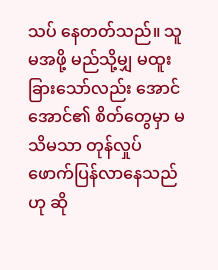သပ် နေတတ်သည်။ သူမအဖို့ မည်သို့မျှ မထူးခြားသော်လည်း အောင်အောင်၏ စိတ်တွေမှာ မသိမသာ တုန်လှုပ် ဖောက်ပြန်လာနေသည်ဟု ဆို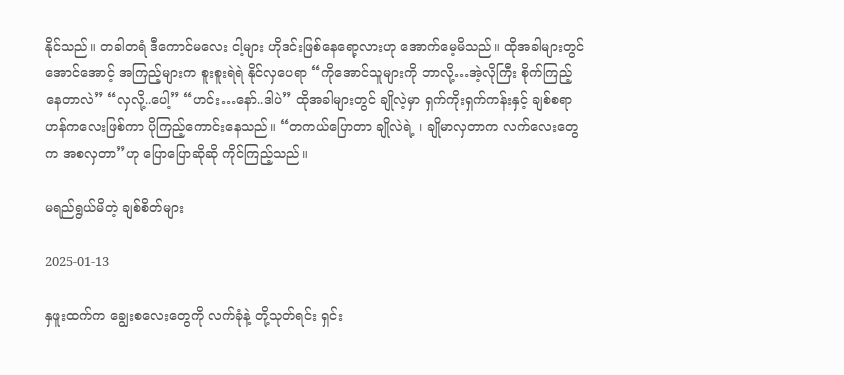နိုင်သည်။ တခါတရံ ဒီကောင်မလေး ငါ့များ ဟိုဒင်းဖြစ်နေရော့လားဟု အောက်မေ့မိသည်။ ထိုအခါများတွင် အောင်အောင့် အကြည့်များက စူးစူးရဲရဲ နိုင်လှပေရာ “ကိုအောင်သူများကို ဘာလို့…အဲ့လိုကြီး စိုက်ကြည့်နေတာလဲ” “လှလို့..ပေါ့” “ဟင်း…နော်..ဒါပဲ” ထိုအခါများတွင် ချိုလဲ့မှာ ရှက်ကိုးရှက်ကန်းနှင့် ချစ်စရာဟန်ကလေးဖြစ်ကာ ပိုကြည့်ကောင်းနေသည်။ “တကယ်ပြောတာ ချိုလဲရဲ့ ၊ ချိုမာလှတာက လက်လေးတွေက အစလှတာ”ဟု ပြောပြောဆိုဆို ကိုင်ကြည့်သည်။

မရည်ရွယ်မိတဲ့ ချစ်စိတ်များ

2025-01-13

နှဖူးထက်က ချွေးစလေးတွေကို လက်ခုံနဲ့ တို့သုတ်ရင်း ရှင်း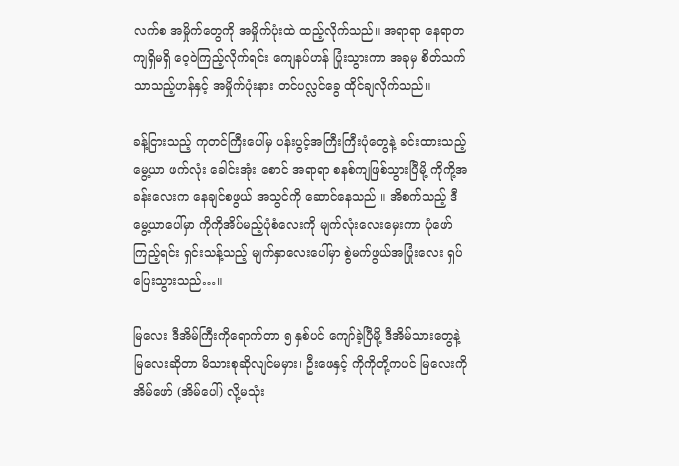လက်စ အမှိုက်တွေကို အမှိုက်ပုံးထဲ ထည့်လိုက်သည်။ အရာရာ နေရာတကျရှိမရှိ ဝေ့ဝဲကြည့်လိုက်ရင်း ကျေနပ်ဟန် ပြုံးသွားကာ အခုမှ စိတ်သက်သာသည့်ဟန်နှင့် အမှိုက်ပုံးနား တင်ပလ္လင်ခွေ ထိုင်ချလိုက်သည်။

ခန့်ငြားသည့် ကုတင်ကြီးပေါ်မှ ပန်းပွင့်အကြီးကြီးပုံတွေနဲ့ ခင်းထားသည့် မွေ့ယာ ဖက်လုံး ခေါင်းအုံး စောင် အရာရာ စနစ်ကျဖြစ်သွားပြီမို့ ကိုကို့အခန်းလေးက နေချင်စဖွယ် အသွင်ကို ဆောင်နေသည် ။ အိစက်သည့် ဒီမွေ့ယာပေါ်မှာ ကိုကိုအိပ်မည့်ပုံစံလေးကို မျက်လုံးလေးမှေးကာ ပုံဖော်ကြည့်ရင်း ရှင်းသန့်သည့် မျက်နှာလေးပေါ်မှာ စွဲမက်ဖွယ်အပြုံးလေး ရှပ်ပြေးသွားသည်…။

မြလေး ဒီအိမ်ကြီးကိုရောက်တာ ၅ နှစ်ပင် ကျော်ခဲ့ပြီမို့ ဒီအိမ်သားတွေနဲ့ မြလေးဆိုတာ မိသားစုဆိုလျင်မမှား၊ ဦးဖေနှင့် ကိုကိုတို့ကပင် မြလေးကို အိမ်ဖော် (အိမ်ပေါ်) လို့မသုံး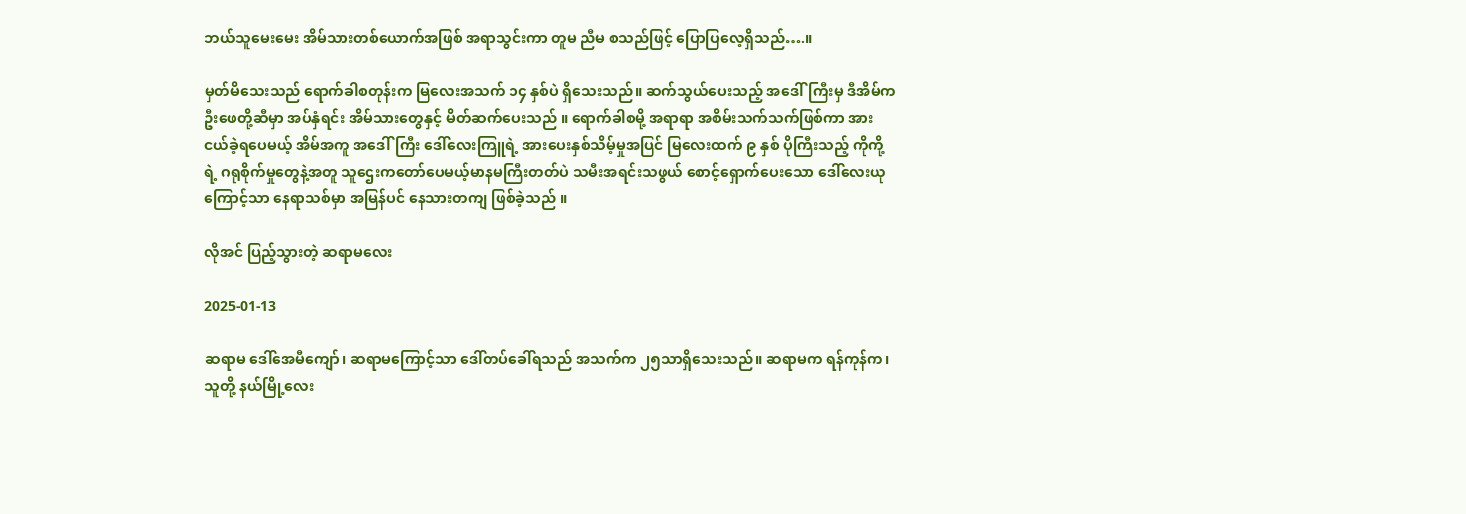ဘယ်သူမေးမေး အိမ်သားတစ်ယောက်အဖြစ် အရာသွင်းကာ တူမ ညီမ စသည်ဖြင့် ပြောပြလေ့ရှိသည်….။

မှတ်မိသေးသည် ရောက်ခါစတုန်းက မြလေးအသက် ၁၄ နှစ်ပဲ ရှိသေးသည်။ ဆက်သွယ်ပေးသည့် အဒေါ်ကြီးမှ ဒီအိမ်က ဦးဖေတို့ဆီမှာ အပ်နှံရင်း အိမ်သားတွေနှင့် မိတ်ဆက်ပေးသည် ။ ရောက်ခါစမို့ အရာရာ အစိမ်းသက်သက်ဖြစ်ကာ အားငယ်ခဲ့ရပေမယ့် အိမ်အကူ အဒေါ်ကြီး ဒေါ်လေးကြူရဲ့ အားပေးနှစ်သိမ့်မှုအပြင် မြလေးထက် ၉ နှစ် ပိုကြီးသည့် ကိုကို့ရဲ့ ဂရုစိုက်မှုတွေနဲ့အတူ သူဌေးကတော်ပေမယ့်မာနမကြီးတတ်ပဲ သမီးအရင်းသဖွယ် စောင့်ရှောက်ပေးသော ဒေါ်လေးယုကြောင့်သာ နေရာသစ်မှာ အမြန်ပင် နေသားတကျ ဖြစ်ခဲ့သည် ။

လိုအင် ပြည့်သွားတဲ့ ဆရာမလေး

2025-01-13

ဆရာမ ဒေါ်အေမီကျော်၊ ဆရာမကြောင့်သာ ဒေါ်တပ်ခေါ်ရသည် အသက်က ၂၅သာရှိသေးသည်။ ဆရာမက ရန်ကုန်က၊ သူတို့ နယ်မြို့လေး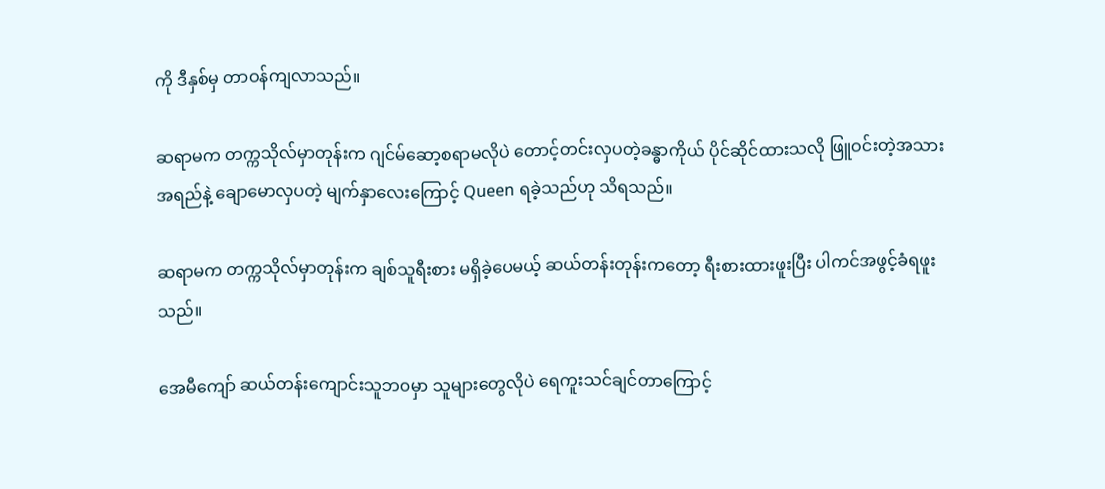ကို ဒီနှစ်မှ တာဝန်ကျလာသည်။

ဆရာမက တက္ကသိုလ်မှာတုန်းက ဂျင်မ်ဆော့စရာမလိုပဲ တောင့်တင်းလှပတဲ့ခန္ဓာကိုယ် ပိုင်ဆိုင်ထားသလို ဖြူဝင်းတဲ့အသားအရည်နဲ့ ချောမောလှပတဲ့ မျက်နှာလေးကြောင့် Queen ရခဲ့သည်ဟု သိရသည်။

ဆရာမက တက္ကသိုလ်မှာတုန်းက ချစ်သူရီးစား မရှိခဲ့ပေမယ့် ဆယ်တန်းတုန်းကတော့ ရီးစားထားဖူးပြီး ပါကင်အဖွင့်ခံရဖူးသည်။

အေမီကျော် ဆယ်တန်းကျောင်းသူဘ၀မှာ သူများတွေလိုပဲ ရေကူးသင်ချင်တာကြောင့်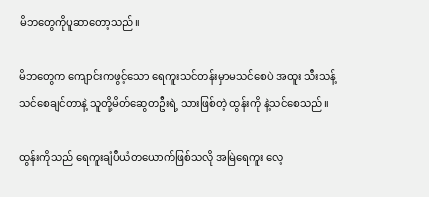မိဘတွေကိုပူဆာတော့သည်။

မိဘတွေက ကျောင်းကဖွင့်သော ရေကူးသင်တန်းမှာမသင်စေပဲ အထူး သီးသန့်သင်စေချင်တာနဲ့ သူတို့မိတ်ဆွေတဦးရဲ့ သားဖြစ်တဲ့ ထွန်းကို နဲ့သင်စေသည်။

ထွန်းကိုသည် ရေကူးချံပီယံတယောက်ဖြစ်သလို အမြဲရေကူး လေ့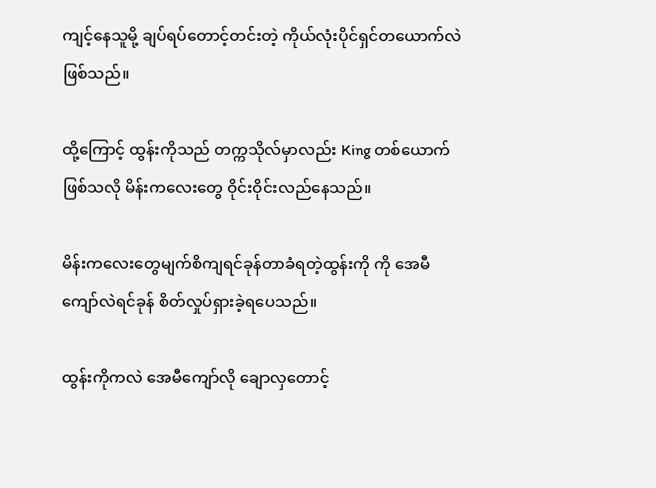ကျင့်နေသူမို့ ချပ်ရပ်တောင့်တင်းတဲ့ ကိုယ်လုံးပိုင်ရှင်တယောက်လဲဖြစ်သည်။

ထို့ကြောင့် ထွန်းကိုသည် တက္ကသိုလ်မှာလည်း King တစ်ယောက်ဖြစ်သလို မိန်းကလေးတွေ ဝိုင်းဝိုင်းလည်နေသည်။

မိန်းကလေးတွေမျက်စိကျရင်ခုန်တာခံရတဲ့ထွန်းကို ကို အေမီကျော်လဲရင်ခုန် စိတ်လှုပ်ရှားခဲ့ရပေသည်။

ထွန်းကိုကလဲ အေမီကျော်လို ချောလှတောင့်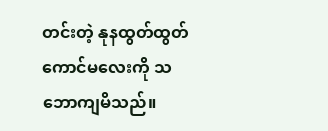တင်းတဲ့ နုနထွတ်ထွတ်ကောင်မလေးကို သဘောကျမိသည်။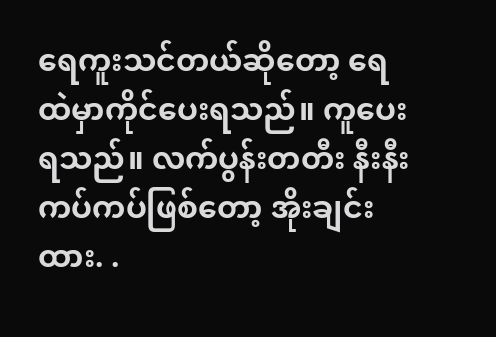ရေကူးသင်တယ်ဆိုတော့ ရေထဲမှာကိုင်ပေးရသည်။ ကူပေးရသည်။ လက်ပွန်းတတီး နီးနီးကပ်ကပ်ဖြစ်တော့ အိုးချင်းထား. .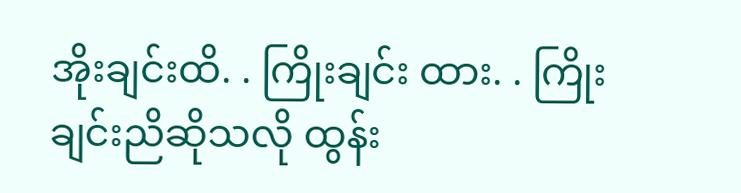အိုးချင်းထိ. . ကြိုးချင်း ထား. . ကြိုးချင်းညိဆိုသလို ထွန်း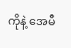ကိုနဲ့ အေမီ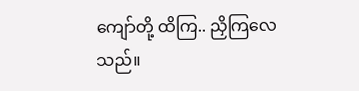ကျော်တို့ ထိကြ.. ညှိကြလေသည်။